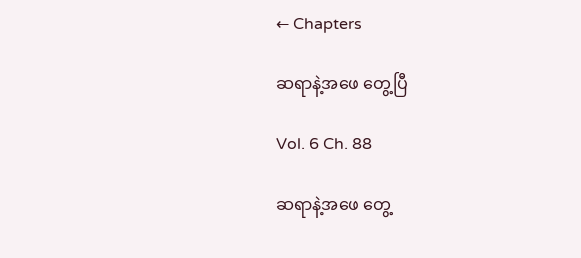← Chapters

ဆရာနဲ့အဖေ တွေ့ပြီ

Vol. 6 Ch. 88

ဆရာနဲ့အဖေ တွေ့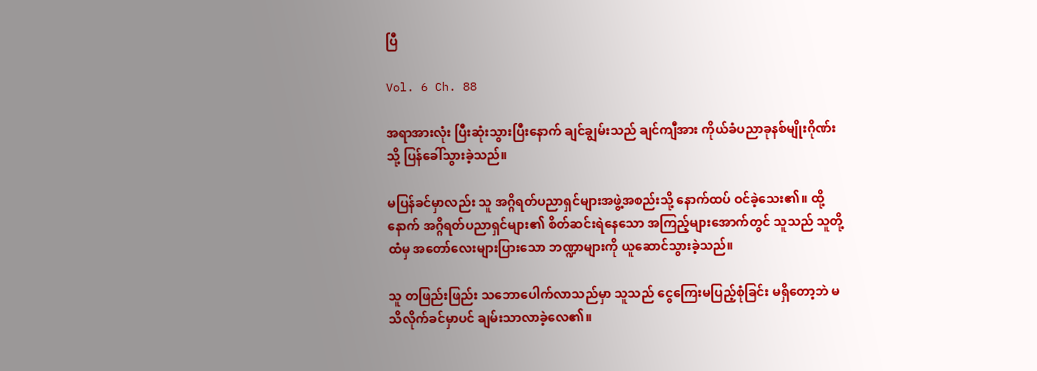ပြီ

Vol. 6 Ch. 88

အရာအားလုံး ပြီးဆုံးသွားပြီးနောက် ချင်ချွမ်းသည် ချင်ကျီအား ကိုယ်ခံပညာခုနစ်မျိုးဂိုဏ်းသို့ ပြန်ခေါ်သွားခဲ့သည်။

မပြန်ခင်မှာလည်း သူ အဂ္ဂိရတ်ပညာရှင်များအဖွဲ့အစည်းသို့ နောက်ထပ် ဝင်ခဲ့သေး၏။ ထို့နောက် အဂ္ဂိရတ်ပညာရှင်များ၏ စိတ်ဆင်းရဲနေသော အကြည့်များအောက်တွင် သူသည် သူတို့ထံမှ အတော်လေးများပြားသော ဘဏ္ဍာများကို ယူဆောင်သွားခဲ့သည်။

သူ တဖြည်းဖြည်း သဘောပေါက်လာသည်မှာ သူသည် ငွေကြေးမပြည့်စုံခြင်း မရှိတော့ဘဲ မသိလိုက်ခင်မှာပင် ချမ်းသာလာခဲ့လေ၏။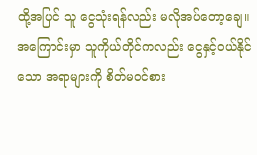ထို့အပြင် သူ ငွေသုံးရန်လည်း မလိုအပ်တော့ချေ။ အကြောင်းမှာ သူကိုယ်တိုင်ကလည်း ငွေနှင့်ဝယ်နိုင်သော အရာများကို စိတ်မဝင်စား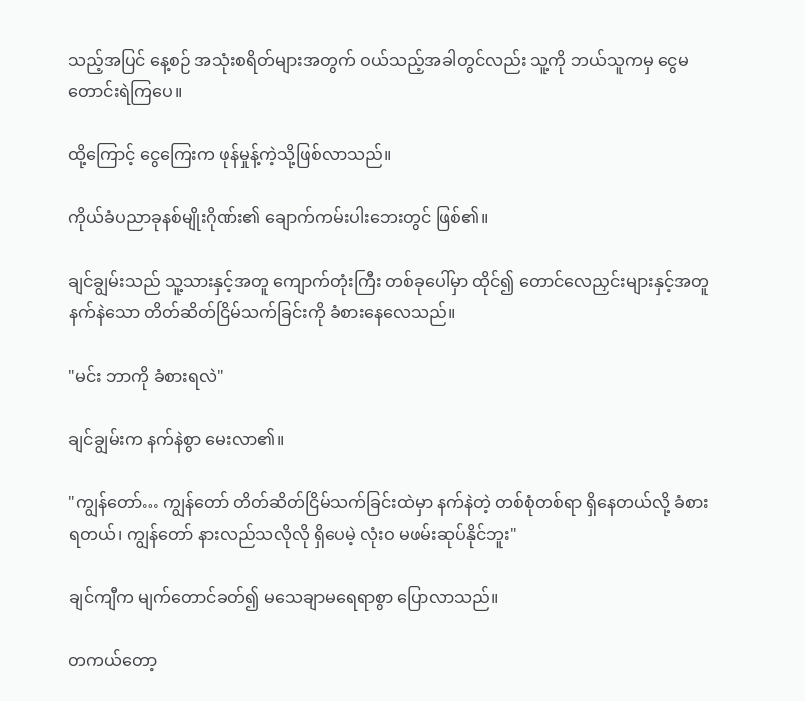သည့်အပြင် နေ့စဉ် အသုံးစရိတ်များအတွက် ဝယ်သည့်အခါတွင်လည်း သူ့ကို ဘယ်သူကမှ ငွေမတောင်းရဲကြပေ။

ထို့ကြောင့် ငွေကြေးက ဖုန်မှုန့်ကဲ့သို့ဖြစ်လာသည်။

ကိုယ်ခံပညာခုနစ်မျိုးဂိုဏ်း၏ ချောက်ကမ်းပါးဘေးတွင် ဖြစ်၏။

ချင်ချွမ်းသည် သူ့သားနှင့်အတူ ကျောက်တုံးကြီး တစ်ခုပေါ်မှာ ထိုင်၍ တောင်လေညှင်းများနှင့်အတူ နက်နဲသော တိတ်ဆိတ်ငြိမ်သက်ခြင်းကို ခံစားနေလေသည်။

"မင်း ဘာကို ခံစားရလဲ"

ချင်ချွမ်းက နက်နဲစွာ မေးလာ၏။

"ကျွန်တော်… ကျွန်တော် တိတ်ဆိတ်ငြိမ်သက်ခြင်းထဲမှာ နက်နဲတဲ့ တစ်စုံတစ်ရာ ရှိနေတယ်လို့ ခံစားရတယ်၊ ကျွန်တော် နားလည်သလိုလို ရှိပေမဲ့ လုံးဝ မဖမ်းဆုပ်နိုင်ဘူး"

ချင်ကျီက မျက်တောင်ခတ်၍ မသေချာမရေရာစွာ ပြောလာသည်။

တကယ်တော့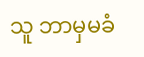သူ ဘာမှမခံ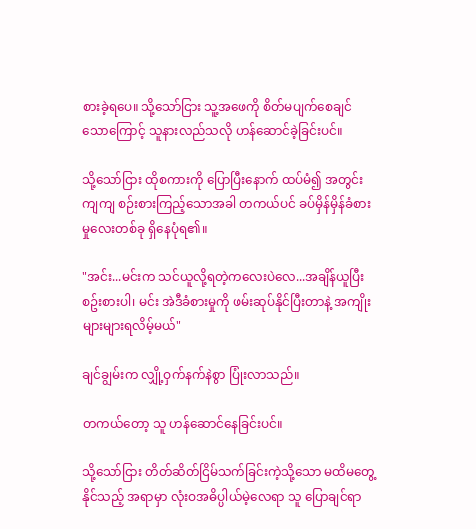စားခဲ့ရပေ။ သို့သော်ငြား သူ့အဖေကို စိတ်မပျက်စေချင်သောကြောင့် သူနားလည်သလို ဟန်ဆောင်ခဲ့ခြင်းပင်။

သို့သော်ငြား ထိုစကားကို ပြောပြီးနောက် ထပ်မံ၍ အတွင်းကျကျ စဉ်းစားကြည့်သောအခါ တကယ်ပင် ခပ်မှိန်မှိန်ခံစားမှုလေးတစ်ခု ရှိနေပုံရ၏။

"အင်း...မင်းက သင်ယူလို့ရတဲ့ကလေးပဲလေ...အချိန်ယူပြီး စဥ်းစားပါ၊ မင်း အဲဒီခံစားမှုကို ဖမ်းဆုပ်နိုင်ပြီးတာနဲ့ အကျိုးများများရလိမ့်မယ်"

ချင်ချွမ်းက လျှို့ဝှက်နက်နဲစွာ ပြုံးလာသည်။

တကယ်တော့ သူ ဟန်ဆောင်နေခြင်းပင်။

သို့သော်ငြား တိတ်ဆိတ်ငြိမ်သက်ခြင်းကဲ့သို့သော မထိမတွေ့နိုင်သည့် အရာမှာ လုံးဝအဓိပ္ပါယ်မဲ့လေရာ သူ ပြောချင်ရာ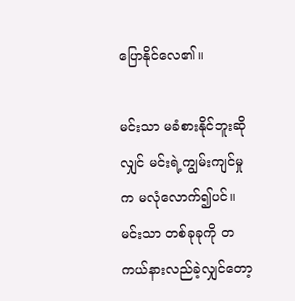ပြောနိုင်လေ၏။

မင်းသာ မခံစားနိုင်ဘူးဆိုလျှင် မင်းရဲ့ကျွမ်းကျင်မှုက မလုံလောက်၍ပင်။ မင်းသာ တစ်ခုခုကို တကယ်နားလည်ခဲ့လျှင်တော့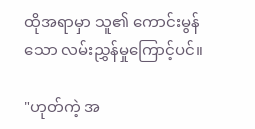ထိုအရာမှာ သူ၏ ကောင်းမွန်သော လမ်းညွှန်မှုကြောင့်ပင်။

"ဟုတ်ကဲ့ အ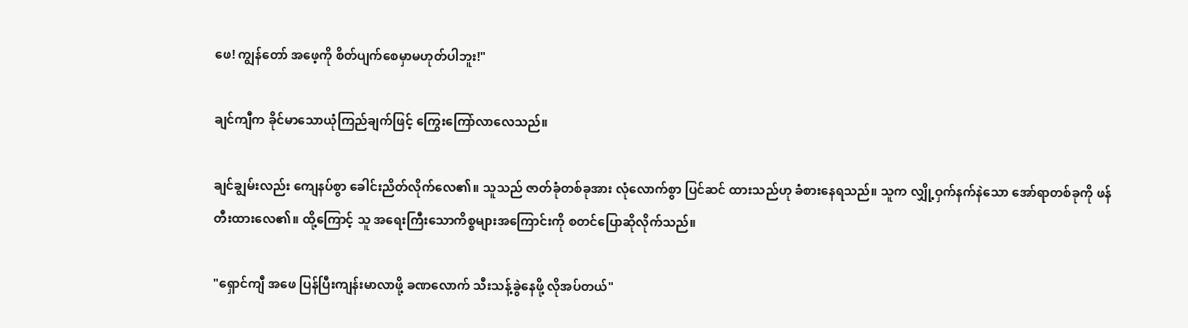ဖေ! ကျွန်တော် အဖေ့ကို စိတ်ပျက်စေမှာမဟုတ်ပါဘူး!"

ချင်ကျီက ခိုင်မာသောယုံကြည်ချက်ဖြင့် ကြွေးကြော်လာလေသည်။

ချင်ချွမ်းလည်း ကျေနပ်စွာ ခေါင်းညိတ်လိုက်လေ၏။ သူသည် ဇာတ်ခုံတစ်ခုအား လုံလောက်စွာ ပြင်ဆင် ထားသည်ဟု ခံစားနေရသည်။ သူက လျှို့ဝှက်နက်နဲသော အော်ရာတစ်ခုကို ဖန်တီးထားလေ၏။ ထို့ကြောင့် သူ အရေးကြီးသောကိစ္စများအကြောင်းကို စတင်ပြောဆိုလိုက်သည်။

"ရှောင်ကျီ အဖေ ပြန်ပြီးကျန်းမာလာဖို့ ခဏလောက် သီးသန့်ခွဲနေဖို့ လိုအပ်တယ်"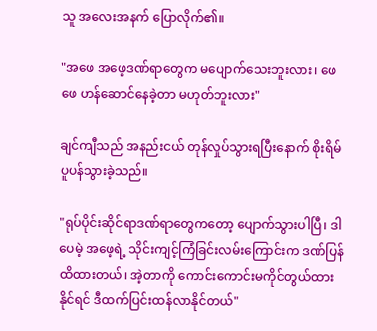သူ အလေးအနက် ပြောလိုက်၏။

"အဖေ အဖေ့ဒဏ်ရာတွေက မပျောက်သေးဘူးလား၊ ဖေဖေ ဟန်ဆောင်နေခဲ့တာ မဟုတ်ဘူးလား"

ချင်ကျီသည် အနည်းငယ် တုန်လှုပ်သွားရပြီးနောက် စိုးရိမ်ပူပန်သွားခဲ့သည်။

"ရုပ်ပိုင်းဆိုင်ရာဒဏ်ရာတွေကတော့ ပျောက်သွားပါပြီ၊ ဒါပေမဲ့ အဖေ့ရဲ့ သိုင်းကျင့်ကြံခြင်းလမ်းကြောင်းက ဒဏ်ပြန်ထိထားတယ်၊ အဲ့တာကို ကောင်းကောင်းမကိုင်တွယ်ထားနိုင်ရင် ဒီထက်ပြင်းထန်လာနိုင်တယ်"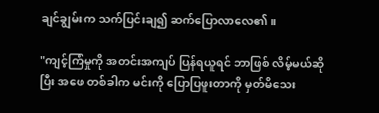ချင်ချွမ်းက သက်ပြင်းချ၍ ဆက်ပြောလာလေ၏။

"ကျင့်ကြံမှုကို အတင်းအကျပ် ပြန်ရယူရင် ဘာဖြစ် လိမ့်မယ်ဆိုပြီး အဖေ တစ်ခါက မင်းကို ပြောပြဖူးတာကို မှတ်မိသေး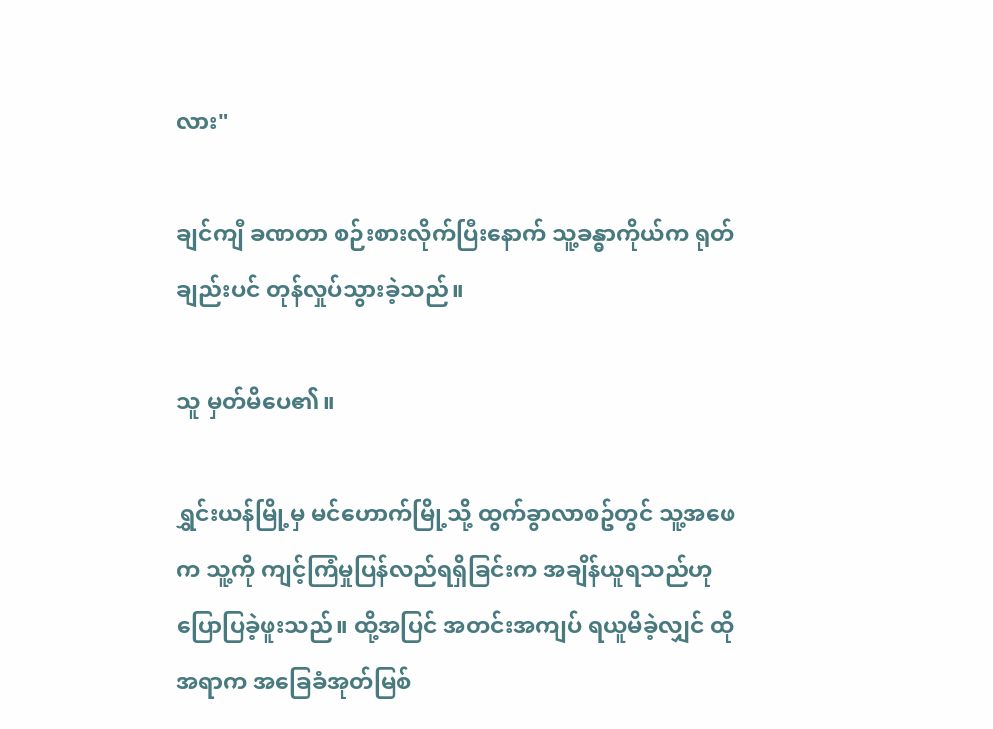လား"

ချင်ကျီ ခဏတာ စဉ်းစားလိုက်ပြီးနောက် သူ့ခန္ဓာကိုယ်က ရုတ်ချည်းပင် တုန်လှုပ်သွားခဲ့သည်။

သူ မှတ်မိပေ၏။

ရွှင်းယန်မြို့မှ မင်ဟောက်မြို့သို့ ထွက်ခွာလာစဥ်တွင် သူ့အဖေက သူ့ကို ကျင့်ကြံမှုပြန်လည်ရရှိခြင်းက အချိန်ယူရသည်ဟု ပြောပြခဲ့ဖူးသည်။ ထို့အပြင် အတင်းအကျပ် ရယူမိခဲ့လျှင် ထိုအရာက အခြေခံအုတ်မြစ်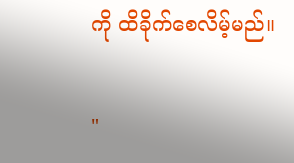ကို ထိခိုက်စေလိမ့်မည်။

"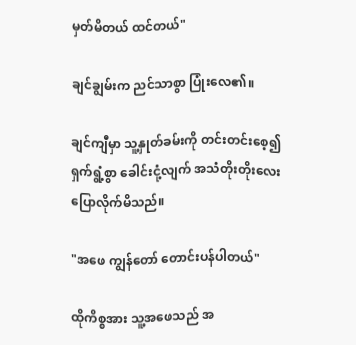မှတ်မိတယ် ထင်တယ်"

ချင်ချွမ်းက ညင်သာစွာ ပြုံးလေ၏။

ချင်ကျီမှာ သူ့နှုတ်ခမ်းကို တင်းတင်းစေ့၍ ရှက်ရွံ့စွာ ခေါင်းငုံ့လျက် အသံတိုးတိုးလေး ပြောလိုက်မိသည်။

"အဖေ ကျွန်တော် တောင်းပန်ပါတယ်"

ထိုကိစ္စအား သူ့အဖေသည် အ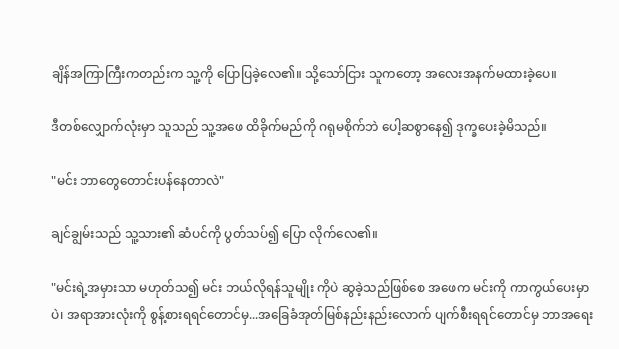ချိန်အကြာကြီးကတည်းက သူ့ကို ပြောပြခဲ့လေ၏။ သို့သော်ငြား သူကတော့ အလေးအနက်မထားခဲ့ပေ။

ဒီတစ်လျှောက်လုံးမှာ သူသည် သူ့အဖေ ထိခိုက်မည်ကို ဂရုမစိုက်ဘဲ ပေါ့ဆစွာနေ၍ ဒုက္ခပေးခဲ့မိသည်။

"မင်း ဘာတွေတောင်းပန်နေတာလဲ"

ချင်ချွမ်းသည် သူ့သား၏ ဆံပင်ကို ပွတ်သပ်၍ ပြော လိုက်လေ၏။

"မင်းရဲ့အမှားသာ မဟုတ်သ၍ မင်း ဘယ်လိုရန်သူမျိုး ကိုပဲ ဆွခဲ့သည်ဖြစ်စေ အဖေက မင်းကို ကာကွယ်ပေးမှာပဲ၊ အရာအားလုံးကို စွန့်စားရရင်တောင်မှ...အခြေခံအုတ်မြစ်နည်းနည်းလောက် ပျက်စီးရရင်တောင်မှ ဘာအရေး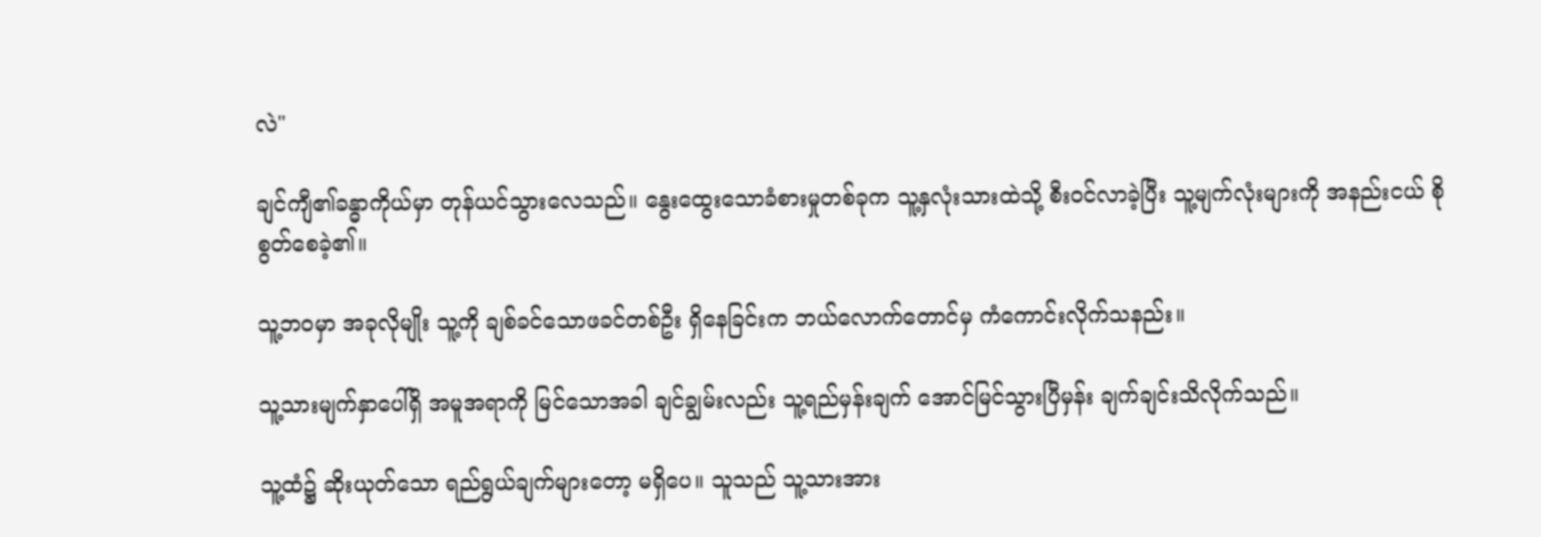လဲ"

ချင်ကျီ၏ခန္ဓာကိုယ်မှာ တုန်ယင်သွားလေသည်။ နွေးထွေးသောခံစားမှုတစ်ခုက သူ့နှလုံးသားထဲသို့ စီးဝင်လာခဲ့ပြီး သူ့မျက်လုံးများကို အနည်းငယ် စိုစွတ်စေခဲ့၏။

သူ့ဘဝမှာ အခုလိုမျိုး သူ့ကို ချစ်ခင်သောဖခင်တစ်ဦး ရှိနေခြင်းက ဘယ်လောက်တောင်မှ ကံကောင်းလိုက်သနည်း။

သူ့သားမျက်နှာပေါ်ရှိ အမူအရာကို မြင်သောအခါ ချင်ချွမ်းလည်း သူ့ရည်မှန်းချက် အောင်မြင်သွားပြီမှန်း ချက်ချင်းသိလိုက်သည်။

သူ့ထံ၌ ဆိုးယုတ်သော ရည်ရွယ်ချက်များတော့ မရှိပေ။ သူသည် သူ့သားအား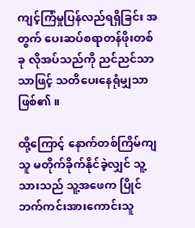ကျင့်ကြံမှုပြန်လည်ရရှိခြင်း အတွက် ပေးဆပ်စရာတန်ဖိုးတစ်ခု လိုအပ်သည်ကို ညင်ညင်သာသာဖြင့် သတိပေးနေရုံမျှသာ ဖြစ်၏။

ထို့ကြောင့် နောက်တစ်ကြိမ်ကျ သူ မတိုက်ခိုက်နိုင်ခဲ့လျှင် သူ့သားသည် သူ့အဖေက ပြိုင်ဘက်ကင်းအားကောင်းသူ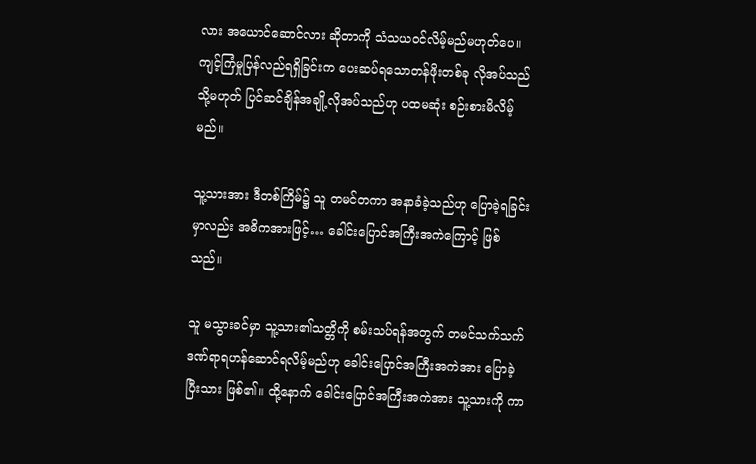လား အယောင်ဆောင်လား ဆိုတာကို သံသယဝင်လိမ့်မည်မဟုတ်ပေ။ ကျင့်ကြံမှုပြန်လည်ရရှိခြင်းက ပေးဆပ်ရသောတန်ဖိုးတစ်ခု လိုအပ်သည် သို့မဟုတ် ပြင်ဆင်ချိန်အချို့လိုအပ်သည်ဟု ပထမဆုံး စဉ်းစားမိလိမ့်မည်။

သူ့သားအား ဒီတစ်ကြိမ်၌ သူ တမင်တကာ အနာခံခဲ့သည်ဟု ပြောခဲ့ရခြင်းမှာလည်း အဓိကအားဖြင့်… ခေါင်းပြောင်အကြီးအကဲကြောင့် ဖြစ်သည်။

သူ မသွားခင်မှာ သူ့သား၏သတ္တိကို စမ်းသပ်ရန်အတွက် တမင်သက်သက် ဒဏ်ရာရဟန်ဆောင်ရလိမ့်မည်ဟု ခေါင်းပြောင်အကြီးအကဲအား ပြောခဲ့ပြီးသား ဖြစ်၏။ ထို့နောက် ခေါင်းပြောင်အကြီးအကဲအား သူ့သားကို ကာ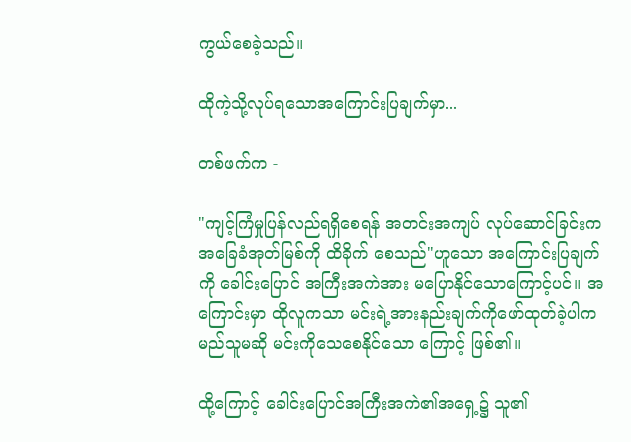ကွယ်စေခဲ့သည်။

ထိုကဲ့သို့လုပ်ရသောအကြောင်းပြချက်မှာ...

တစ်ဖက်က -

"ကျင့်ကြံမှုပြန်လည်ရရှိစေရန် အတင်းအကျပ် လုပ်ဆောင်ခြင်းက အခြေခံအုတ်မြစ်ကို ထိခိုက် စေသည်"ဟူသော အကြောင်းပြချက်ကို ခေါင်းပြောင် အကြီးအကဲအား မပြောနိုင်သောကြောင့်ပင်။ အကြောင်းမှာ ထိုလူကသာ မင်းရဲ့အားနည်းချက်ကိုဖော်ထုတ်ခဲ့ပါက မည်သူမဆို မင်းကိုသေစေနိုင်သော ကြောင့် ဖြစ်၏။

ထို့ကြောင့် ခေါင်းပြောင်အကြီးအကဲ၏အရှေ့၌ သူ၏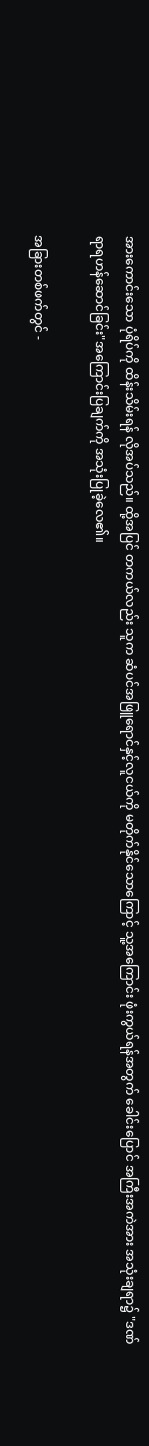အားကောင်းသော ပုံရိပ်ကို ထိန်းသိမ်းရန် လိုအပ်သည်။ ထို့အပြင် တကယ်လည်း သူက ဆံပင်အဖြူရောင်နှင့်လူငယ်ကို မတိုက်နိုင်သောကြောင့် သူ့အကြောင်း ဖုံးကွယ်ရန်အတွက် ခေါင်းပြောင် အကြီးအကဲအား အသုံးချရာ၌ "ဒဏ်ရာရဟန်ဆောင်ခြင်း"အကြောင်းပြချက်ကို အသုံးပြုခဲ့လေ၏။

အခြားတစ်ဖက်တွင် -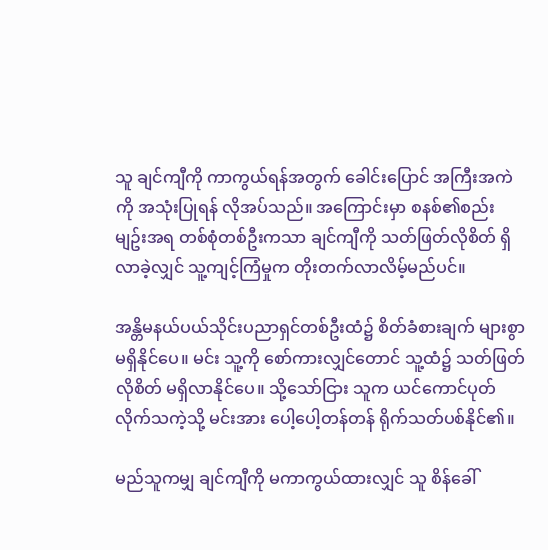သူ ချင်ကျီကို ကာကွယ်ရန်အတွက် ခေါင်းပြောင် အကြီးအကဲကို အသုံးပြုရန် လိုအပ်သည်။ အကြောင်းမှာ စနစ်၏စည်းမျဥ်းအရ တစ်စုံတစ်ဦးကသာ ချင်ကျီကို သတ်ဖြတ်လိုစိတ် ရှိလာခဲ့လျှင် သူ့ကျင့်ကြံမှုက တိုးတက်လာလိမ့်မည်ပင်။

အန္တိမနယ်ပယ်သိုင်းပညာရှင်တစ်ဦးထံ၌ စိတ်ခံစားချက် များစွာ မရှိနိုင်ပေ။ မင်း သူ့ကို စော်ကားလျှင်တောင် သူ့ထံ၌ သတ်ဖြတ်လိုစိတ် မရှိလာနိုင်ပေ။ သို့သော်ငြား သူက ယင်ကောင်ပုတ်လိုက်သကဲ့သို့ မင်းအား ပေါ့ပေါ့တန်တန် ရိုက်သတ်ပစ်နိုင်၏။

မည်သူကမျှ ချင်ကျီကို မကာကွယ်ထားလျှင် သူ စိန်ခေါ်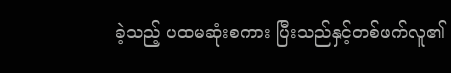ခဲ့သည့် ပထမဆုံးစကား ပြီးသည်နှင့်တစ်ဖက်လူ၏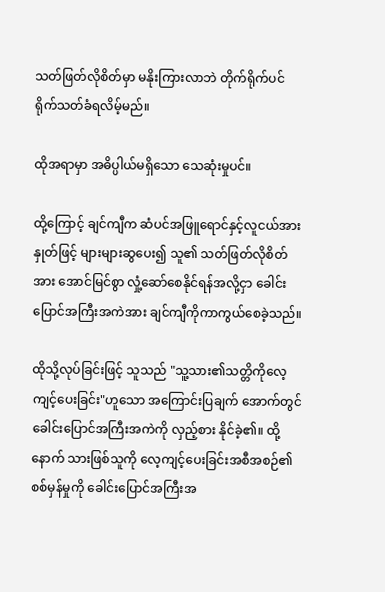သတ်ဖြတ်လိုစိတ်မှာ မနိုးကြားလာဘဲ တိုက်ရိုက်ပင် ရိုက်သတ်ခံရလိမ့်မည်။

ထိုအရာမှာ အဓိပ္ပါယ်မရှိသော သေဆုံးမှုပင်။

ထို့ကြောင့် ချင်ကျီက ဆံပင်အဖြူရောင်နှင့်လူငယ်အား နှုတ်ဖြင့် များများဆွပေး၍ သူ၏ သတ်ဖြတ်လိုစိတ်အား အောင်မြင်စွာ လှုံ့ဆော်စေနိုင်ရန်အလို့ငှာ ခေါင်းပြောင်အကြီးအကဲအား ချင်ကျီကိုကာကွယ်စေခဲ့သည်။

ထိုသို့လုပ်ခြင်းဖြင့် သူသည် "သူ့သား၏သတ္တိကိုလေ့ကျင့်ပေးခြင်း"ဟူသော အကြောင်းပြချက် အောက်တွင် ခေါင်းပြောင်အကြီးအကဲကို လှည့်စား နိုင်ခဲ့၏။ ထို့နောက် သားဖြစ်သူကို လေ့ကျင့်ပေးခြင်းအစီအစဉ်၏ စစ်မှန်မှုကို ခေါင်းပြောင်အကြီးအ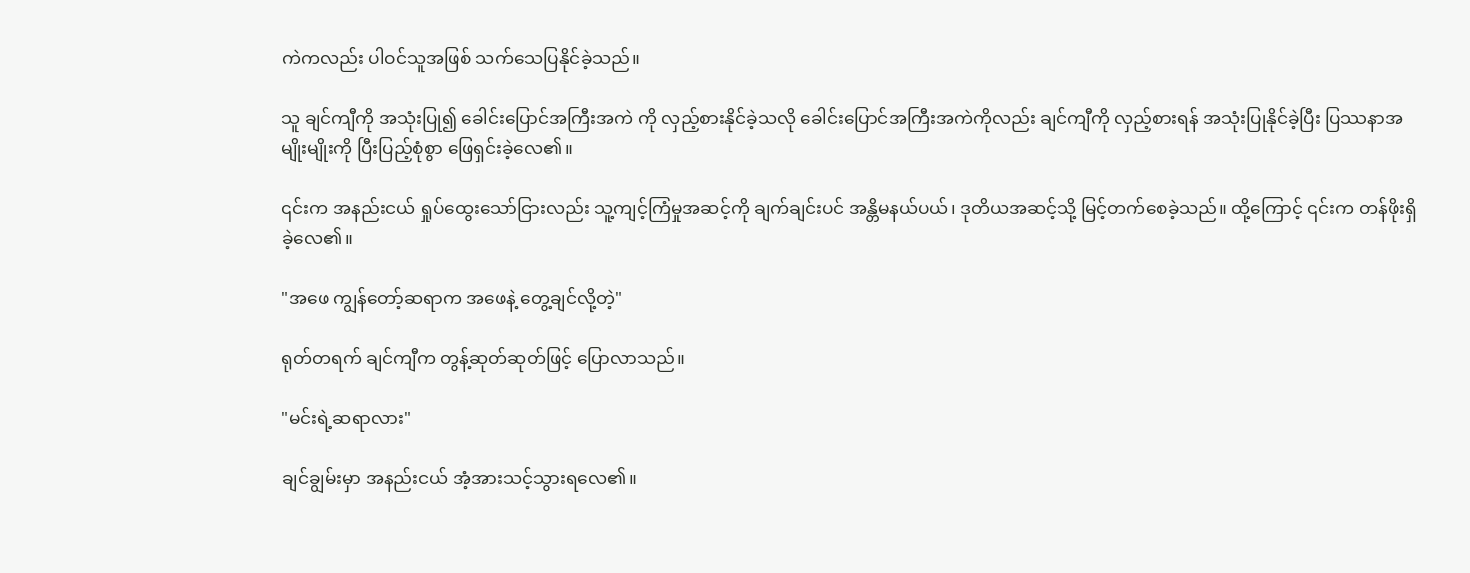ကဲကလည်း ပါဝင်သူအဖြစ် သက်သေပြနိုင်ခဲ့သည်။

သူ ချင်ကျီကို အသုံးပြု၍ ခေါင်းပြောင်အကြီးအကဲ ကို လှည့်စားနိုင်ခဲ့သလို ခေါင်းပြောင်အကြီးအကဲကိုလည်း ချင်ကျီကို လှည့်စားရန် အသုံးပြုနိုင်ခဲ့ပြီး ပြဿနာအမျိုးမျိုးကို ပြီးပြည့်စုံစွာ ဖြေရှင်းခဲ့လေ၏။

၎င်းက အနည်းငယ် ရှုပ်ထွေးသော်ငြားလည်း သူ့ကျင့်ကြံမှုအဆင့်ကို ချက်ချင်းပင် အန္တိမနယ်ပယ်၊ ဒုတိယအဆင့်သို့ မြင့်တက်စေခဲ့သည်။ ထို့ကြောင့် ၎င်းက တန်ဖိုးရှိခဲ့လေ၏။

"အဖေ ကျွန်တော့်ဆရာက အဖေနဲ့ တွေ့ချင်လို့တဲ့"

ရုတ်တရက် ချင်ကျီက တွန့်ဆုတ်ဆုတ်ဖြင့် ပြောလာသည်။

"မင်းရဲ့ဆရာလား"

ချင်ချွမ်းမှာ အနည်းငယ် အံ့အားသင့်သွားရလေ၏။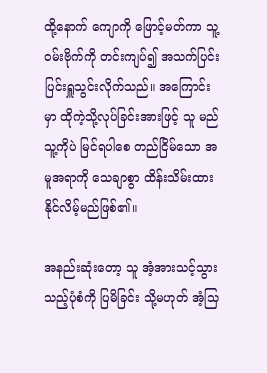ထို့နောက် ကျောကို ဖြောင့်မတ်ကာ သူ့ဝမ်းဗိုက်ကို တင်းကျပ်၍ အသက်ပြင်းပြင်းရှူသွင်းလိုက်သည်။ အကြောင်းမှာ ထိုကဲ့သို့လုပ်ခြင်းအားဖြင့် သူ မည်သူ့ကိုပဲ မြင်ရပါစေ တည်ငြိမ်သော အမူအရာကို သေချာစွာ ထိန်းသိမ်းထားနိုင်လိမ့်မည်ဖြစ်၏။

အနည်းဆုံးတော့ သူ အံ့အားသင့်သွားသည့်ပုံစံကို ပြမိခြင်း သို့မဟုတ် အံ့သြ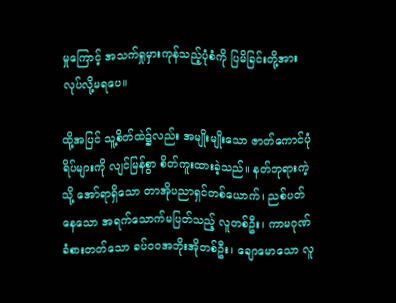မှုကြောင့် အသက်ရှုမှားကုန်သည့်ပုံစံကို ပြမိခြင်းတို့အား လုပ်လို့မရပေ။

ထို့အပြင် သူ့စိတ်ထဲ၌လည်း အမျိုးမျိုးသော ဇာတ်ကောင်ပုံရိပ်များကို လျင်မြန်စွာ စိတ်ကူးထားခဲ့သည်။ နတ်ဘုရားကဲ့သို့ အော်ရာရှိသော တာအိုပညာရှင်တစ်ယောက်၊ ညစ်ပတ်နေသော အရက်သောက်မပြတ်သည့် လူတစ်ဦး၊ ကာမဂုဏ်ခံစားတတ်သော ခပ်ဝဝအဘိုးအိုတစ်ဦး၊ ချောမောသော လူ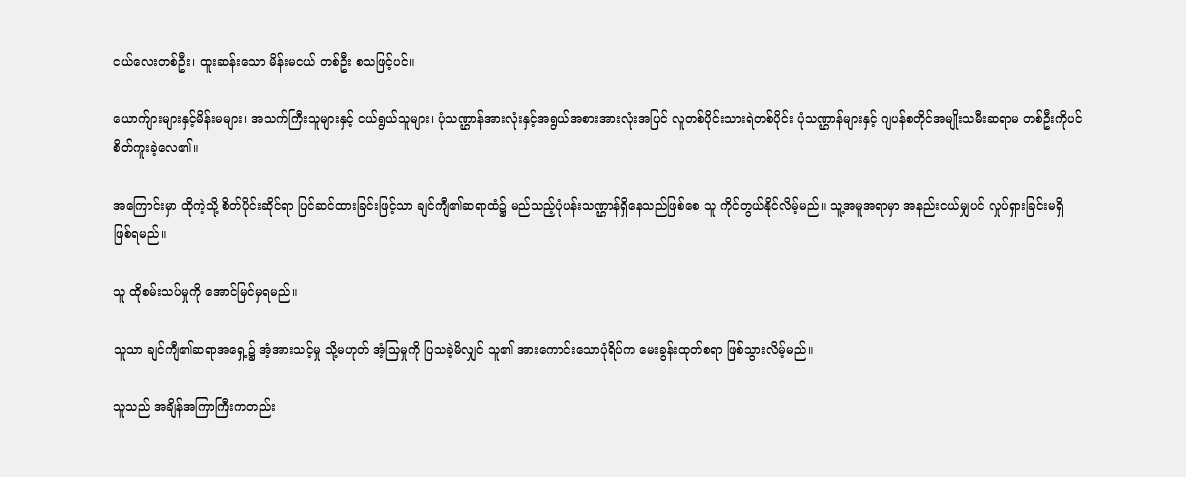ငယ်လေးတစ်ဦး၊ ထူးဆန်းသော မိန်းမငယ် တစ်ဦး စသဖြင့်ပင်။

ယောက်ျားများနှင့်မိန်းမများ၊ အသက်ကြီးသူများနှင့် ငယ်ရွယ်သူများ၊ ပုံသဏ္ဌာန်အားလုံးနှင့်အရွယ်အစားအားလုံးအပြင် လူတစ်ပိုင်းသားရဲတစ်ပိုင်း ပုံသဏ္ဌာန်များနှင့် ဂျပန်စတိုင်အမျိုးသမီးဆရာမ တစ်ဦးကိုပင် စိတ်ကူးခဲ့လေ၏။

အကြောင်းမှာ ထိုကဲ့သို့ စိတ်ပိုင်းဆိုင်ရာ ပြင်ဆင်ထားခြင်းဖြင့်သာ ချင်ကျီ၏ဆရာထံ၌ မည်သည့်ပုံပန်းသဏ္ဌာန်ရှိနေသည်ဖြစ်စေ သူ ကိုင်တွယ်နိုင်လိမ့်မည်။ သူ့အမူအရာမှာ အနည်းငယ်မျှပင် လှုပ်ရှားခြင်းမရှိ ဖြစ်ရမည်။

သူ ထိုစမ်းသပ်မှုကို အောင်မြင်မှရမည်။

သူသာ ချင်ကျီ၏ဆရာအရှေ့၌ အံ့အားသင့်မှု သို့မဟုတ် အံ့သြမှုကို ပြသခဲ့မိလျှင် သူ၏ အားကောင်းသောပုံရိပ်က မေးခွန်းထုတ်စရာ ဖြစ်သွားလိမ့်မည်။

သူသည် အချိန်အကြာကြီးကတည်း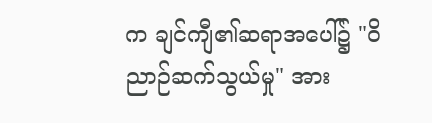က ချင်ကျီ၏ဆရာအပေါ်၌ "ဝိညာဉ်ဆက်သွယ်မှု" အား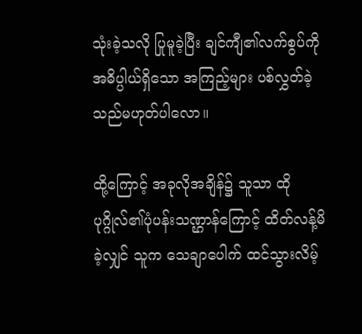သုံးခဲ့သလို ပြုမူခဲ့ပြီး ချင်ကျီ၏လက်စွပ်ကို အဓိပ္ပါယ်ရှိသော အကြည့်များ ပစ်လွှတ်ခဲ့သည်မဟုတ်ပါလော။

ထို့ကြောင့် အခုလိုအချိန်၌ သူသာ ထိုပုဂ္ဂိုလ်၏ပုံပန်းသဏ္ဌာန်ကြောင့် ထိတ်လန့်မိခဲ့လျှင် သူက သေချာပေါက် ထင်သွားလိမ့်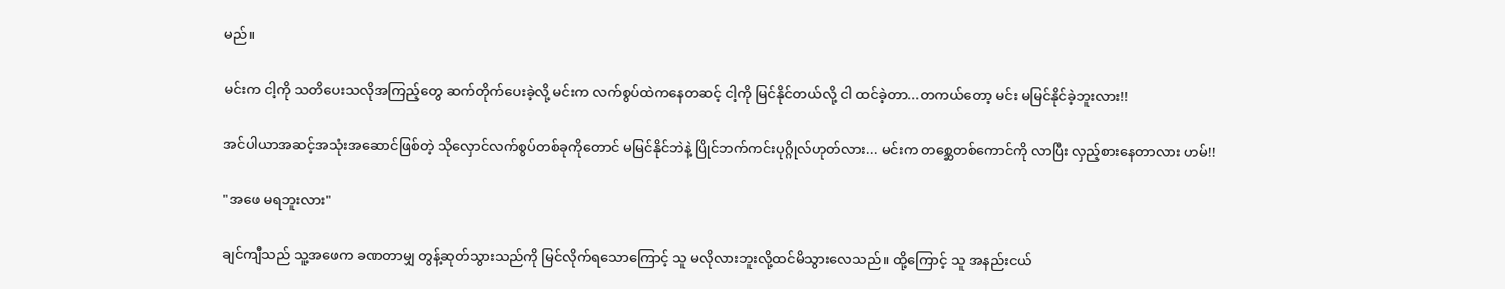မည်။

မင်းက ငါ့ကို သတိပေးသလိုအကြည့်တွေ ဆက်တိုက်ပေးခဲ့လို့ မင်းက လက်စွပ်ထဲကနေတဆင့် ငါ့ကို မြင်နိုင်တယ်လို့ ငါ ထင်ခဲ့တာ...တကယ်တော့ မင်း မမြင်နိုင်ခဲ့ဘူးလား!!

အင်ပါယာအဆင့်အသုံးအဆောင်ဖြစ်တဲ့ သိုလှောင်လက်စွပ်တစ်ခုကိုတောင် မမြင်နိုင်ဘဲနဲ့ ပြိုင်ဘက်ကင်းပုဂ္ဂိုလ်ဟုတ်လား... မင်းက တစ္ဆေတစ်ကောင်ကို လာပြီး လှည့်စားနေတာလား ဟမ်!!

"အဖေ မရဘူးလား"

ချင်ကျီသည် သူ့အဖေက ခဏတာမျှ တွန့်ဆုတ်သွားသည်ကို မြင်လိုက်ရသောကြောင့် သူ မလိုလားဘူးလို့ထင်မိသွားလေသည်။ ထို့ကြောင့် သူ အနည်းငယ်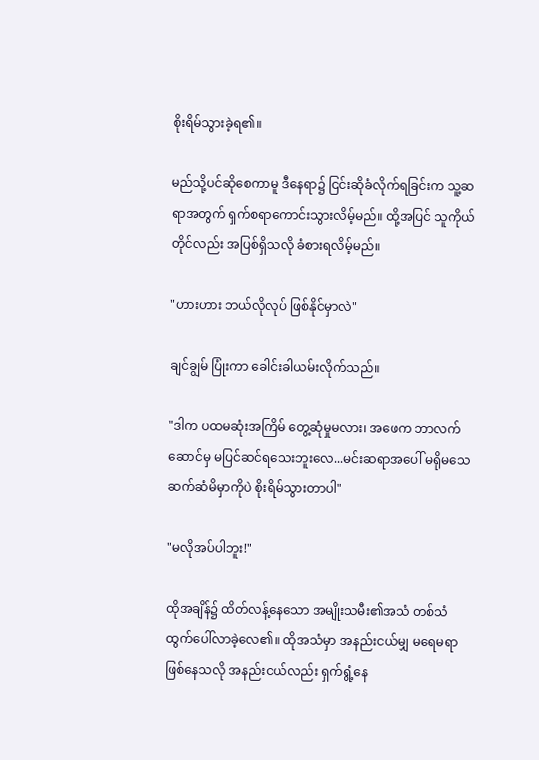စိုးရိမ်သွားခဲ့ရ၏။

မည်သို့ပင်ဆိုစေကာမူ ဒီနေရာ၌ ငြင်းဆိုခံလိုက်ရခြင်းက သူ့ဆရာအတွက် ရှက်စရာကောင်းသွားလိမ့်မည်။ ထို့အပြင် သူကိုယ်တိုင်လည်း အပြစ်ရှိသလို ခံစားရလိမ့်မည်။

"ဟားဟား ဘယ်လိုလုပ် ဖြစ်နိုင်မှာလဲ"

ချင်ချွမ် ပြုံးကာ ခေါင်းခါယမ်းလိုက်သည်။

"ဒါက ပထမဆုံးအကြိမ် တွေ့ဆုံမှုမလား၊ အဖေက ဘာလက်ဆောင်မှ မပြင်ဆင်ရသေးဘူးလေ...မင်းဆရာအပေါ် မရိုမသေ ဆက်ဆံမိမှာကိုပဲ စိုးရိမ်သွားတာပါ"

"မလိုအပ်ပါဘူး!"

ထိုအချိန်၌ ထိတ်လန့်နေသော အမျိုးသမီး၏အသံ တစ်သံ ထွက်ပေါ်လာခဲ့လေ၏။ ထိုအသံမှာ အနည်းငယ်မျှ မရေမရာဖြစ်နေသလို အနည်းငယ်လည်း ရှက်ရွံ့နေ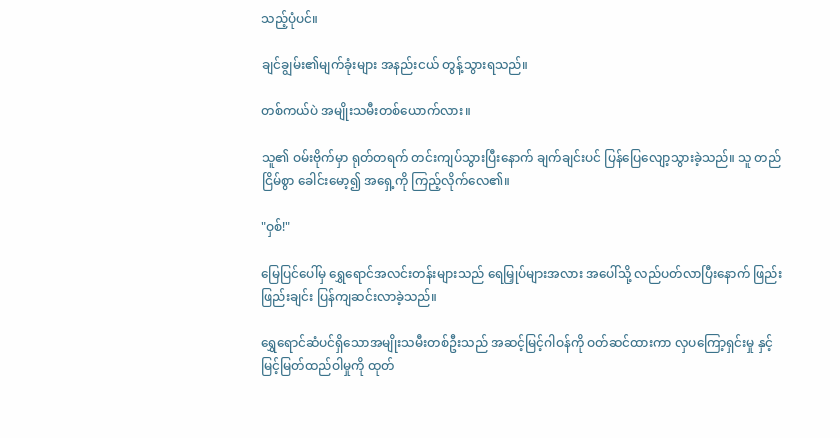သည့်ပုံပင်။

ချင်ချွမ်း၏မျက်ခုံးများ အနည်းငယ် တွန့်သွားရသည်။

တစ်ကယ်ပဲ အမျိုးသမီးတစ်ယောက်လား။

သူ၏ ဝမ်းဗိုက်မှာ ရုတ်တရက် တင်းကျပ်သွားပြီးနောက် ချက်ချင်းပင် ပြန်ပြေလျော့သွားခဲ့သည်။ သူ တည်ငြိမ်စွာ ခေါင်းမော့၍ အရှေ့ကို ကြည့်လိုက်လေ၏။

"ဝှစ်!"

မြေပြင်ပေါ်မှ ရွှေရောင်အလင်းတန်းများသည် ရေမြှုပ်များအလား အပေါ်သို့ လည်ပတ်လာပြီးနောက် ဖြည်းဖြည်းချင်း ပြန်ကျဆင်းလာခဲ့သည်။

ရွှေရောင်ဆံပင်ရှိသောအမျိုးသမီးတစ်ဦးသည် အဆင့်မြင့်ဂါဝန်ကို ဝတ်ဆင်ထားကာ လှပကြော့ရှင်းမှု နှင့် မြင့်မြတ်ထည်ဝါမှုကို ထုတ်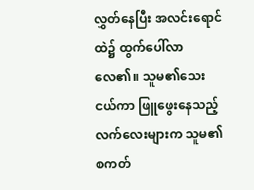လွှတ်နေပြီး အလင်းရောင်ထဲ၌ ထွက်ပေါ်လာလေ၏။ သူမ၏သေးငယ်ကာ ဖြူဖွေးနေသည့် လက်လေးများက သူမ၏စကတ်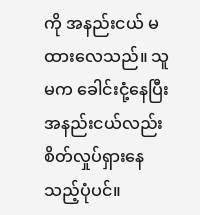ကို အနည်းငယ် မထားလေသည်။ သူမက ခေါင်းငုံ့နေပြီး အနည်းငယ်လည်း စိတ်လှုပ်ရှားနေသည့်ပုံပင်။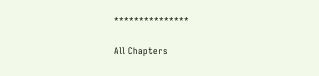***************

All Chapters